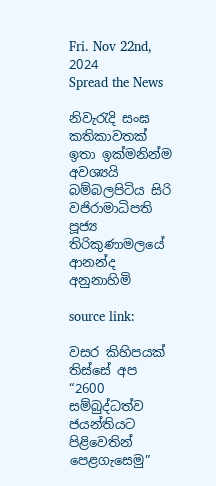Fri. Nov 22nd, 2024
Spread the News

නිවැරැදි සංඝ කතිකාවතක්‌  ඉතා ඉක්‌මනින්ම අවශ්‍යයි
බම්බලපිටිය සිරි වජිරාමාධිපති පූජ්‍ය තිරිකුණාමලයේ ආනන්ද අනුනාහිමි

source link:

වසර කිහිපයක්‌ තිස්‌සේ අප “2600 සම්බුද්ධත්ව ජයන්තියට පිළිවෙතින් පෙළගැසෙමු”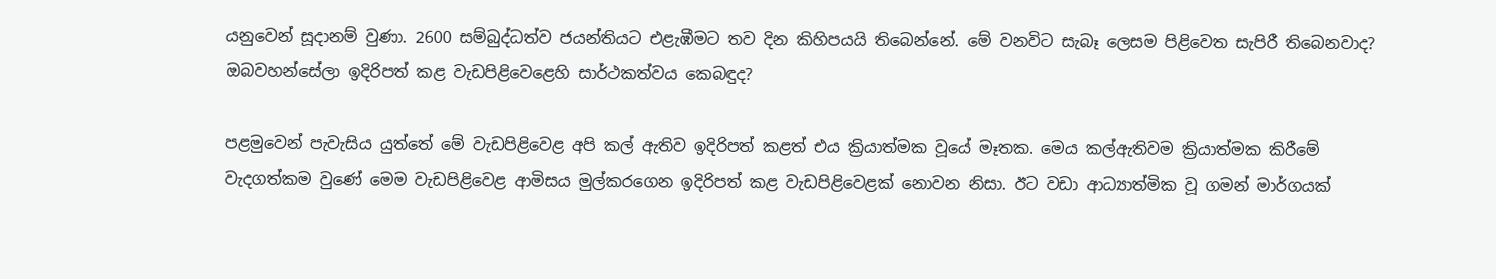යනුවෙන් සූදානම් වුණා. 2600 සම්බුද්ධත්ව ජයන්තියට එළැඹීමට තව දින කිහිපයයි තිබෙන්නේ. මේ වනවිට සැබෑ ලෙසම පිළිවෙත සැපිරී තිබෙනවාද? ඔබවහන්සේලා ඉදිරිපත් කළ වැඩපිළිවෙළෙහි සාර්ථකත්වය කෙබඳුද?

පළමුවෙන් පැවැසිය යුත්තේ මේ වැඩපිළිවෙළ අපි කල් ඇතිව ඉදිරිපත් කළත් එය ක්‍රියාත්මක වූයේ මෑතක. මෙය කල්ඇතිවම ක්‍රියාත්මක කිරීමේ වැදගත්කම වුණේ මෙම වැඩපිළිවෙළ ආමිසය මුල්කරගෙන ඉදිරිපත් කළ වැඩපිළිවෙළක්‌ නොවන නිසා. ඊට වඩා ආධ්‍යාත්මික වූ ගමන් මාර්ගයක්‌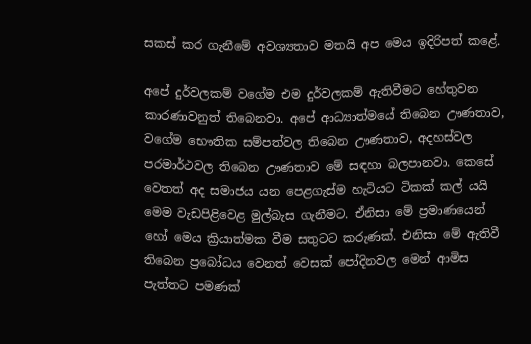සකස්‌ කර ගැනීමේ අවශ්‍යතාව මතයි අප මෙය ඉදිරිපත් කළේ.

අපේ දුර්වලකම් වගේම එම දුර්වලකම් ඇතිවීමට හේතුවන කාරණාවනුත් තිබෙනවා. අපේ ආධ්‍යාත්මයේ තිබෙන ඌණතාව, වගේම භෞතික සම්පත්වල තිබෙන ඌණතාව, අදහස්‌වල පරමාර්ථවල තිබෙන ඌණතාව මේ සඳහා බලපානවා. කෙසේ වෙතත් අද සමාජය යන පෙළගැස්‌ම හැටියට ටිකක්‌ කල් යයි මෙම වැඩපිළිවෙළ මුල්බැස ගැනීමට. ඒනිසා මේ ප්‍රමාණයෙන් හෝ මෙය ක්‍රියාත්මක වීම සතුටට කරුණක්‌. එනිසා මේ ඇතිවී තිබෙන ප්‍රබෝධය වෙනත් වෙසක්‌ පෝදිනවල මෙන් ආමිස පැත්තට පමණක්‌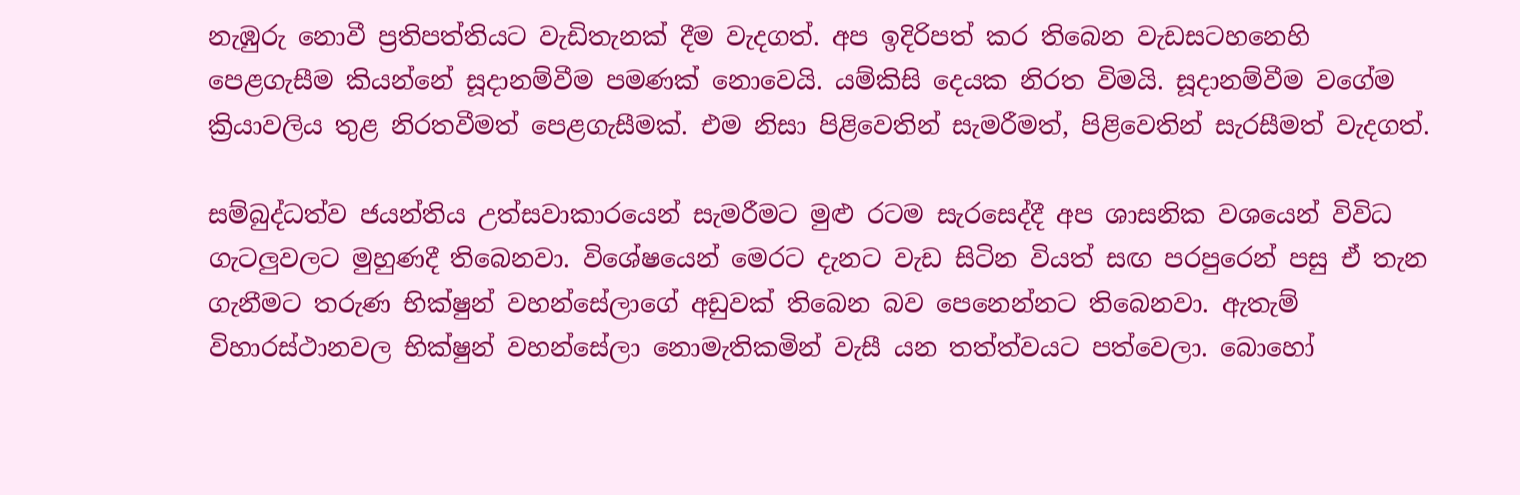නැඹුරු නොවී ප්‍රතිපත්තියට වැඩිතැනක්‌ දීම වැදගත්. අප ඉදිරිපත් කර තිබෙන වැඩසටහනෙහි පෙළගැසීම කියන්නේ සූදානම්වීම පමණක්‌ නොවෙයි. යම්කිසි දෙයක නිරත විමයි. සූදානම්වීම වගේම ක්‍රියාවලිය තුළ නිරතවීමත් පෙළගැසීමක්‌. එම නිසා පිළිවෙතින් සැමරීමත්, පිළිවෙතින් සැරසීමත් වැදගත්.

සම්බුද්ධත්ව ජයන්තිය උත්සවාකාරයෙන් සැමරීමට මුළු රටම සැරසෙද්දී අප ශාසනික වශයෙන් විවිධ ගැටලුවලට මුහුණදී තිබෙනවා. විශේෂයෙන් මෙරට දැනට වැඩ සිටින වියත් සඟ පරපුරෙන් පසු ඒ තැන ගැනීමට තරුණ භික්‌ෂුන් වහන්සේලාගේ අඩුවක්‌ තිබෙන බව පෙනෙන්නට තිබෙනවා. ඇතැම් විහාරස්‌ථානවල භික්‌ෂුන් වහන්සේලා නොමැතිකමින් වැසී යන තත්ත්වයට පත්වෙලා. බොහෝ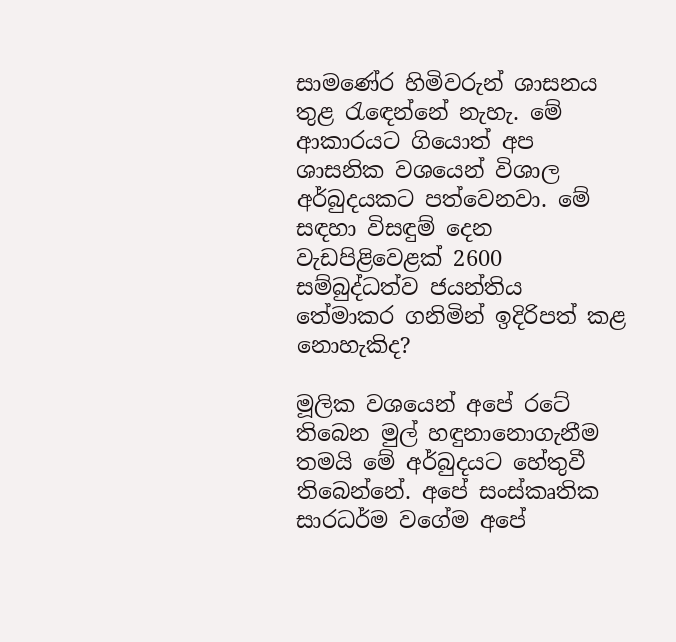සාමණේර හිමිවරුන් ශාසනය තුළ රැඳෙන්නේ නැහැ. මේ ආකාරයට ගියොත් අප ශාසනික වශයෙන් විශාල අර්බුදයකට පත්වෙනවා. මේ සඳහා විසඳුම් දෙන වැඩපිළිවෙළක්‌ 2600 සම්බුද්ධත්ව ජයන්තිය තේමාකර ගනිමින් ඉදිරිපත් කළ නොහැකිද?

මූලික වශයෙන් අපේ රටේ තිබෙන මුල් හඳුනානොගැනීම තමයි මේ අර්බුදයට හේතුවී තිබෙන්නේ. අපේ සංස්‌කෘතික සාරධර්ම වගේම අපේ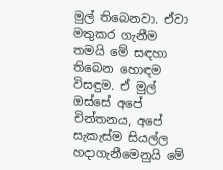මුල් තිබෙනවා. ඒවා මතුකර ගැනීම තමයි මේ සඳහා තිබෙන හොඳම විසඳුම. ඒ මුල් ඔස්‌සේ අපේ චින්තනය, අපේ සැකැස්‌ම සියල්ල හදාගැනීමෙනුයි මේ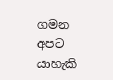ගමන අපට යාහැකි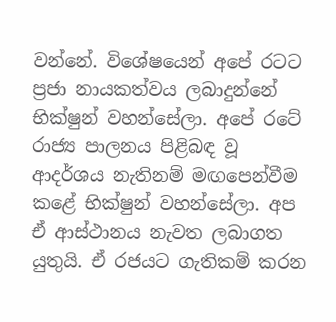වන්නේ. විශේෂයෙන් අපේ රටට ප්‍රජා නායකත්වය ලබාදුන්නේ භික්‌ෂුන් වහන්සේලා. අපේ රටේ රාජ්‍ය පාලනය පිළිබඳ වූ ආදර්ශය නැතිනම් මඟපෙන්වීම කළේ භික්‌ෂුන් වහන්සේලා. අප ඒ ආස්‌ථානය නැවත ලබාගත යුතුයි. ඒ රජයට ගැතිකම් කරන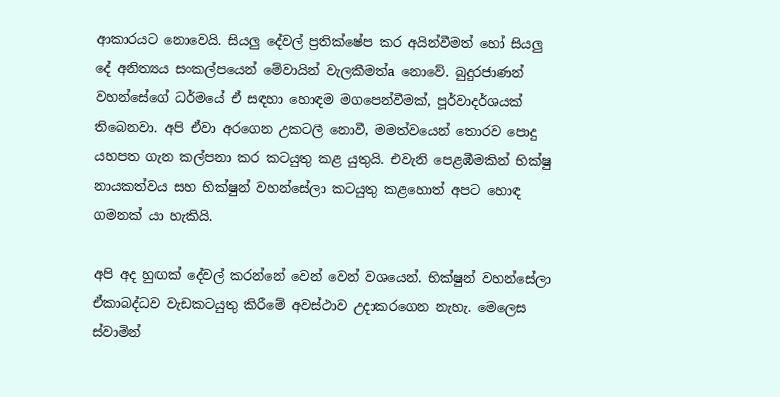ආකාරයට නොවෙයි. සියලු දේවල් ප්‍රතික්‌ෂේප කර අයින්වීමත් හෝ සියලු දේ අනිත්‍යය සංකල්පයෙන් මේවායින් වැලකීමත්a නොවේ. බුදුරජාණන් වහන්සේගේ ධර්මයේ ඒ සඳහා හොඳම මගපෙන්වීමක්‌, පූර්වාදර්ශයක්‌ තිබෙනවා. අපි ඒවා අරගෙන උකටලී නොවී, මමත්වයෙන් තොරව පොදු යහපත ගැන කල්පනා කර කටයුතු කළ යුතුයි. එවැනි පෙළඹීමකින් භික්‌ෂු නායකත්වය සහ භික්‌ෂුන් වහන්සේලා කටයුතු කළහොත් අපට හොඳ ගමනක්‌ යා හැකියි.

අපි අද හුඟක්‌ දේවල් කරන්නේ වෙන් වෙන් වශයෙන්. භික්‌ෂුන් වහන්සේලා ඒකාබද්ධව වැඩකටයුතු කිරීමේ අවස්‌ථාව උදාකරගෙන නැහැ. මෙලෙස ස්‌වාමින්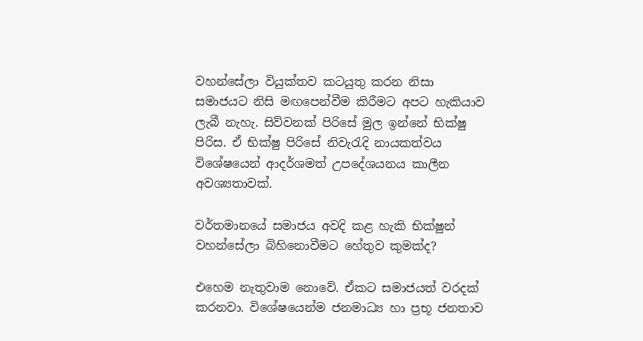වහන්සේලා වියුක්‌තව කටයුතු කරන නිසා සමාජයට නිසි මඟපෙන්වීම කිරීමට අපට හැකියාව ලැබී නැහැ. සිව්වනක්‌ පිරිසේ මුල ඉන්නේ භික්‌ෂු පිරිස. ඒ භික්‌ෂු පිරිසේ නිවැරැදි නායකත්වය විශේෂයෙන් ආදර්ශමත් උපදේශයනය කාලීන අවශ්‍යතාවක්‌.

වර්තමානයේ සමාජය අවදි කළ හැකි භික්‌ෂුන් වහන්සේලා බිහිනොවීමට හේතුව කුමක්‌ද?

එහෙම නැතුවාම නොවේ. ඒකට සමාජයත් වරදක්‌ කරනවා. විශේෂයෙන්ම ජනමාධ්‍ය හා ප්‍රභූ ජනතාව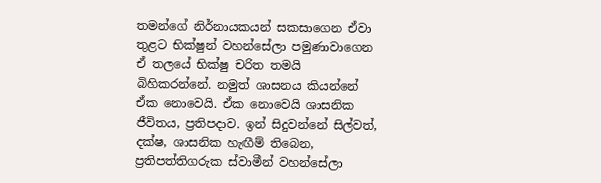තමන්ගේ නිර්නායකයන් සකසාගෙන ඒවා තුළට භික්‌ෂුන් වහන්සේලා පමුණාවාගෙන ඒ තලයේ භික්‌ෂු චරිත තමයි බිහිකරන්නේ. නමුත් ශාසනය කියන්නේ ඒක නොවෙයි. ඒක නොවෙයි ශාසනික ජීවිතය, ප්‍රතිපදාව. ඉන් සිදුවන්නේ සිල්වත්, දක්‌ෂ, ශාසනික හැඟීම් තිබෙන, ප්‍රතිපත්තිගරුක ස්‌වාමීන් වහන්සේලා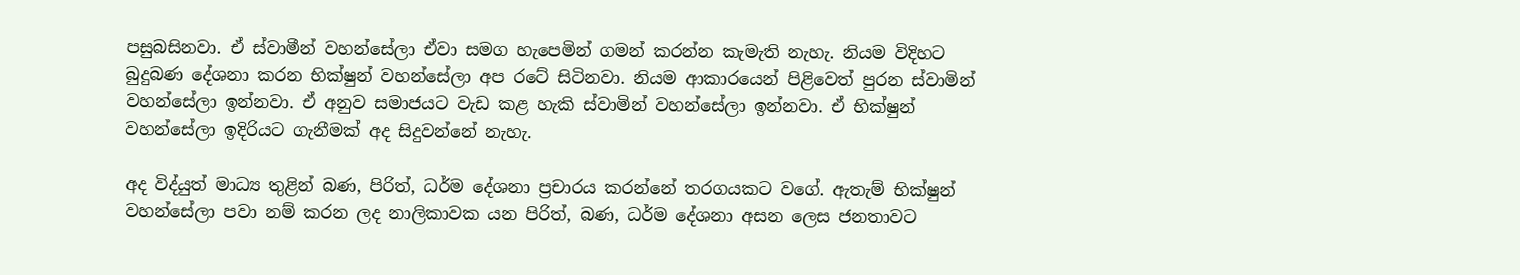පසුබසිනවා. ඒ ස්‌වාමීන් වහන්සේලා ඒවා සමග හැපෙමින් ගමන් කරන්න කැමැති නැහැ. නියම විදිහට බුදුබණ දේශනා කරන භික්‌ෂුන් වහන්සේලා අප රටේ සිටිනවා. නියම ආකාරයෙන් පිළිවෙත් පුරන ස්‌වාමින් වහන්සේලා ඉන්නවා. ඒ අනුව සමාජයට වැඩ කළ හැකි ස්‌වාමින් වහන්සේලා ඉන්නවා. ඒ භික්‌ෂුන් වහන්සේලා ඉදිරියට ගැනීමක්‌ අද සිදුවන්නේ නැහැ.

අද විද්යුත් මාධ්‍ය තුළින් බණ, පිරිත්, ධර්ම දේශනා ප්‍රචාරය කරන්නේ තරගයකට වගේ. ඇතැම් භික්‌ෂුන් වහන්සේලා පවා නම් කරන ලද නාලිකාවක යන පිරිත්, බණ, ධර්ම දේශනා අසන ලෙස ජනතාවට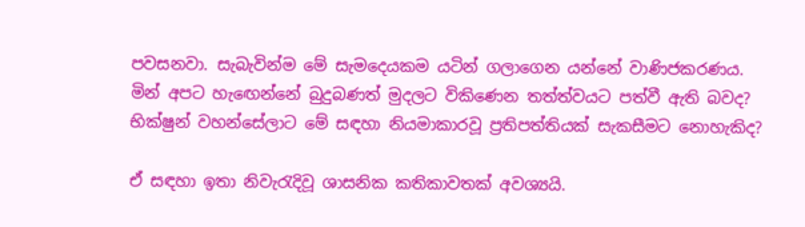පවසනවා. සැබැවින්ම මේ සැමදෙයකම යටින් ගලාගෙන යන්නේ වාණිජකරණය. මින් අපට හැඟෙන්නේ බුදුබණත් මුදලට විකිණෙන තත්ත්වයට පත්වී ඇති බවද? භික්‌ෂුන් වහන්සේලාට මේ සඳහා නියමාකාරවූ ප්‍රතිපත්තියක්‌ සැකසීමට නොහැකිද?

ඒ සඳහා ඉතා නිවැරැදිවූ ශාසනික කතිකාවතක්‌ අවශ්‍යයි.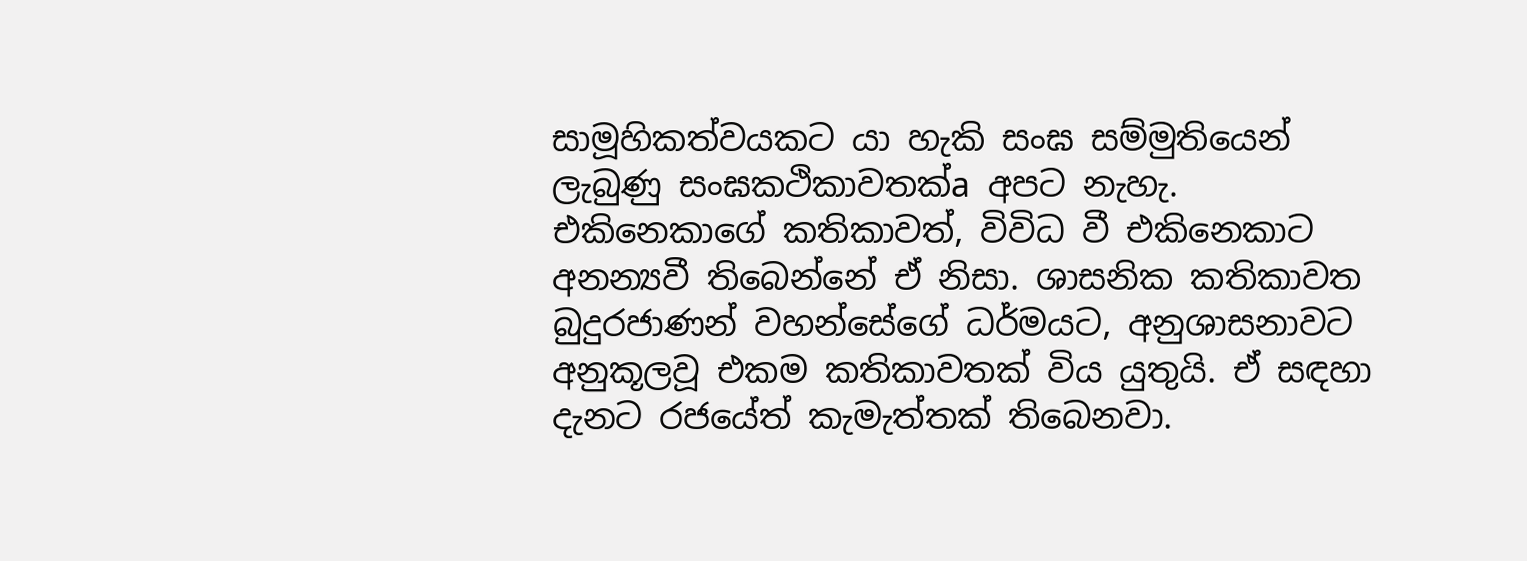සාමූහිකත්වයකට යා හැකි සංඝ සම්මුතියෙන් ලැබුණු සංඝකථිකාවතක්‌a අපට නැහැ. එකිනෙකාගේ කතිකාවත්, විවිධ වී එකිනෙකාට අනන්‍යවී තිබෙන්නේ ඒ නිසා. ශාසනික කතිකාවත බුදුරජාණන් වහන්සේගේ ධර්මයට, අනුශාසනාවට අනුකූලවූ එකම කතිකාවතක්‌ විය යුතුයි. ඒ සඳහා දැනට රජයේත් කැමැත්තක්‌ තිබෙනවා.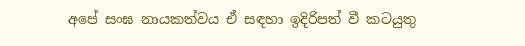අපේ සංඝ නායකත්වය ඒ සඳහා ඉදිරිපත් වී කටයුතු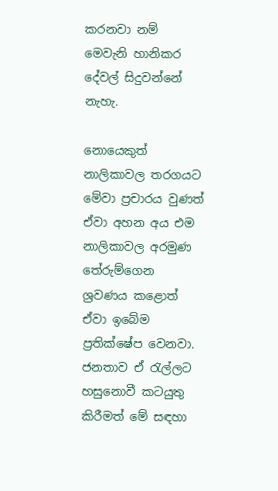කරනවා නම් මෙවැනි හානිකර දේවල් සිදුවන්නේ නැහැ.

නොයෙකුත් නාලිකාවල තරගයට මේවා ප්‍රචාරය වුණත් ඒවා අහන අය එම නාලිකාවල අරමුණ තේරුම්ගෙන ශ්‍රවණය කළොත් ඒවා ඉබේම ප්‍රතික්‌ෂේප වෙනවා. ජනතාව ඒ රැල්ලට හසුනොවී කටයුතු කිරීමත් මේ සඳහා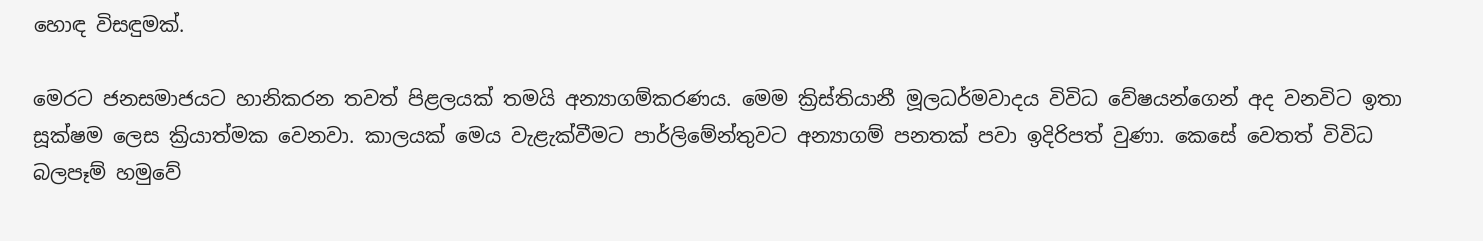හොඳ විසඳුමක්‌.

මෙරට ජනසමාජයට හානිකරන තවත් පිළලයක්‌ තමයි අන්‍යාගම්කරණය. මෙම ක්‍රිස්‌තියානී මූලධර්මවාදය විවිධ වේෂයන්ගෙන් අද වනවිට ඉතා සූක්‌ෂම ලෙස ක්‍රියාත්මක වෙනවා. කාලයක්‌ මෙය වැළැක්‌වීමට පාර්ලිමේන්තුවට අන්‍යාගම් පනතක්‌ පවා ඉදිරිපත් වුණා. කෙසේ වෙතත් විවිධ බලපෑම් හමුවේ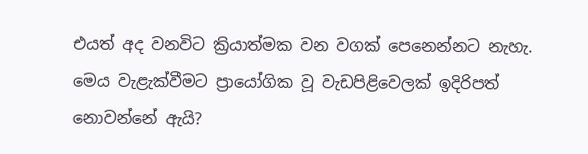එයත් අද වනවිට ක්‍රියාත්මක වන වගක්‌ පෙනෙන්නට නැහැ. මෙය වැළැක්‌වීමට ප්‍රායෝගික වූ වැඩපිළිවෙලක්‌ ඉදිරිපත් නොවන්නේ ඇයි?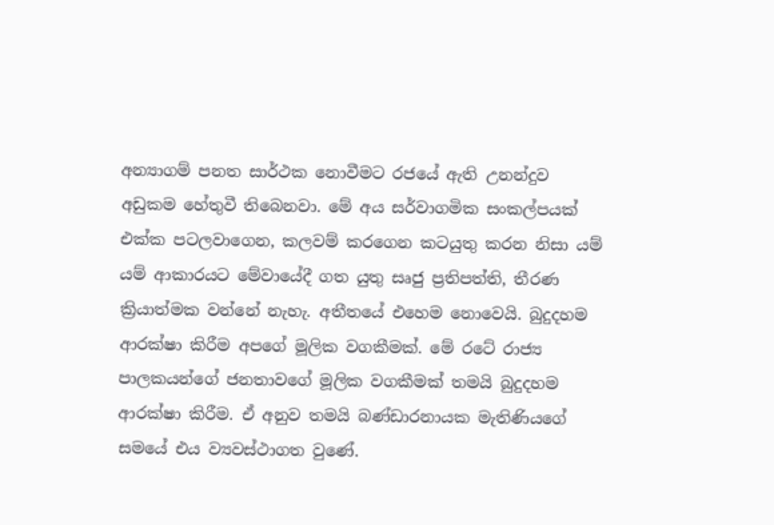අන්‍යාගම් පනත සාර්ථක නොවීමට රජයේ ඇති උනන්දුව අඩුකම හේතුවී තිබෙනවා. මේ අය සර්වාගමික සංකල්පයක්‌ එක්‌ක පටලවාගෙන, කලවම් කරගෙන කටයුතු කරන නිසා යම් යම් ආකාරයට මේවායේදී ගත යුතු සෘජු ප්‍රතිපත්ති, තීරණ ක්‍රියාත්මක වන්නේ නැහැ. අතීතයේ එහෙම නොවෙයි. බුදුදහම ආරක්‌ෂා කිරීම අපගේ මූලික වගකීමක්‌. මේ රටේ රාජ්‍ය පාලකයන්ගේ ජනතාවගේ මූලික වගකීමක්‌ තමයි බුදුදහම ආරක්‌ෂා කිරීම. ඒ අනුව තමයි බණ්‌ඩාරනායක මැතිණියගේ සමයේ එය ව්‍යවස්‌ථාගත වුණේ.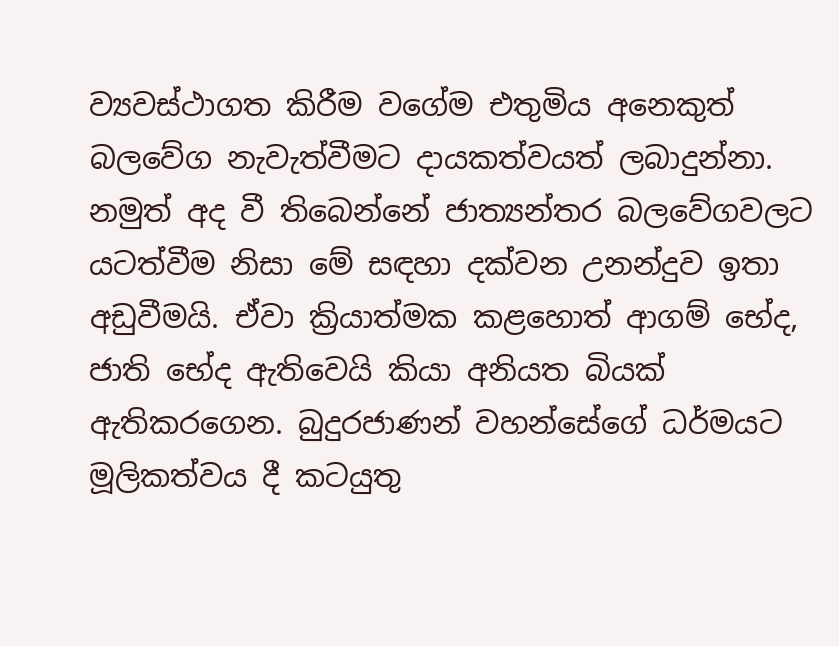ව්‍යවස්‌ථාගත කිරීම වගේම එතුමිය අනෙකුත් බලවේග නැවැත්වීමට දායකත්වයත් ලබාදුන්නා. නමුත් අද වී තිබෙන්නේ ජාත්‍යන්තර බලවේගවලට යටත්වීම නිසා මේ සඳහා දක්‌වන උනන්දුව ඉතා අඩුවීමයි. ඒවා ක්‍රියාත්මක කළහොත් ආගම් භේද, ජාති භේද ඇතිවෙයි කියා අනියත බියක්‌ ඇතිකරගෙන. බුදුරජාණන් වහන්සේගේ ධර්මයට මූලිකත්වය දී කටයුතු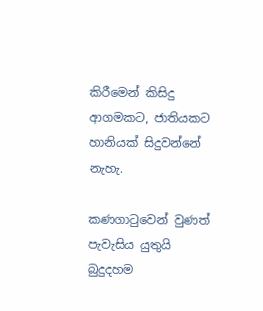කිරීමෙන් කිසිදු ආගමකට, ජාතියකට හානියක්‌ සිදුවන්නේ නැහැ.

කණගාටුවෙන් වුණත් පැවැසිය යුතුයි බුදුදහම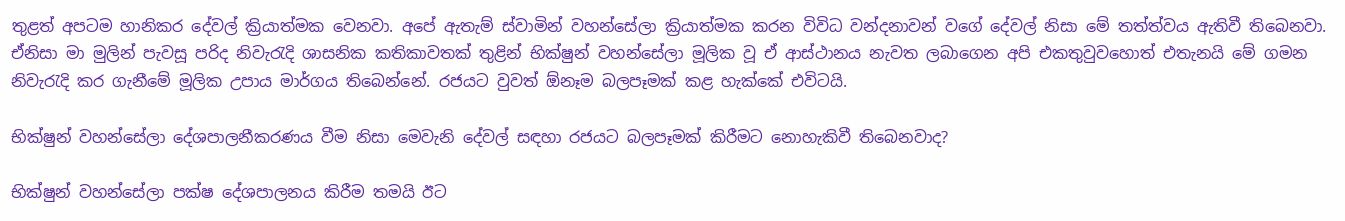තුළත් අපටම හානිකර දේවල් ක්‍රියාත්මක වෙනවා. අපේ ඇතැම් ස්‌වාමින් වහන්සේලා ක්‍රියාත්මක කරන විවිධ වන්දනාවන් වගේ දේවල් නිසා මේ තත්ත්වය ඇතිවී තිබෙනවා. ඒනිසා මා මුලින් පැවසූ පරිද නිවැරැදි ශාසනික කතිකාවතක්‌ තුළින් භික්‌ෂුන් වහන්සේලා මූලික වූ ඒ ආස්‌ථානය නැවත ලබාගෙන අපි එකතුවුවහොත් එතැනයි මේ ගමන නිවැරැදි කර ගැනීමේ මූලික උපාය මාර්ගය තිබෙන්නේ. රජයට වුවත් ඕනෑම බලපෑමක්‌ කළ හැක්‌කේ එවිටයි.

භික්‌ෂුන් වහන්සේලා දේශපාලනීකරණය වීම නිසා මෙවැනි දේවල් සඳහා රජයට බලපෑමක්‌ කිරීමට නොහැකිවී තිබෙනවාද?

භික්‌ෂුන් වහන්සේලා පක්‌ෂ දේශපාලනය කිරීම තමයි ඊට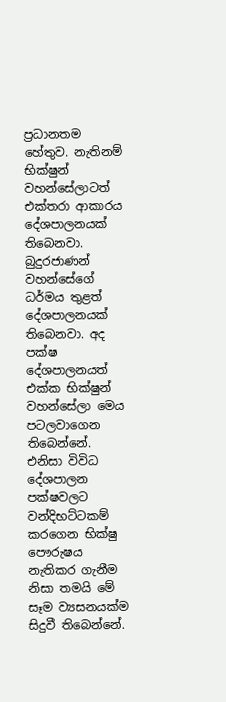ප්‍රධානතම හේතුව. නැතිනම් භික්‌ෂුන් වහන්සේලාටත් එක්‌තරා ආකාරය දේශපාලනයක්‌ තිබෙනවා. බුදුරජාණන් වහන්සේගේ ධර්මය තුළත් දේශපාලනයක්‌ තිබෙනවා. අද පක්‌ෂ දේශපාලනයත් එක්‌ක භික්‌ෂුන් වහන්සේලා මෙය පටලවාගෙන තිබෙන්නේ. එනිසා විවිධ දේශපාලන පක්‌ෂවලට වන්දිභට්‌ටකම් කරගෙන භික්‌ෂු පෞරුෂය නැතිකර ගැනීම නිසා තමයි මේ සෑම ව්‍යසනයක්‌ම සිදුවී තිබෙන්නේ.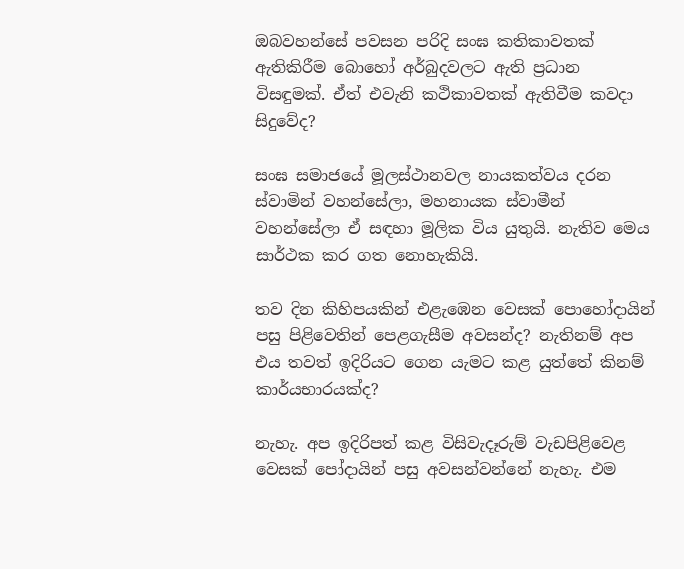ඔබවහන්සේ පවසන පරිදි සංඝ කතිකාවතක්‌ ඇතිකිරීම බොහෝ අර්බුදවලට ඇති ප්‍රධාන විසඳුමක්‌. ඒත් එවැනි කථිකාවතක්‌ ඇතිවීම කවදා සිදුවේද?

සංඝ සමාජයේ මූලස්‌ථානවල නායකත්වය දරන ස්‌වාමින් වහන්සේලා, මහනායක ස්‌වාමීන් වහන්සේලා ඒ සඳහා මූලික විය යුතුයි. නැතිව මෙය සාර්ථක කර ගත නොහැකියි.

තව දින කිහිපයකින් එළැඹෙන වෙසක්‌ පොහෝදායින් පසු පිළිවෙතින් පෙළගැසීම අවසන්ද? නැතිනම් අප එය තවත් ඉදිරියට ගෙන යැමට කළ යුත්තේ කිනම් කාර්යභාරයක්‌ද?

නැහැ. අප ඉදිරිපත් කළ විසිවැදෑරුම් වැඩපිළිවෙළ වෙසක්‌ පෝදායින් පසු අවසන්වන්නේ නැහැ. එම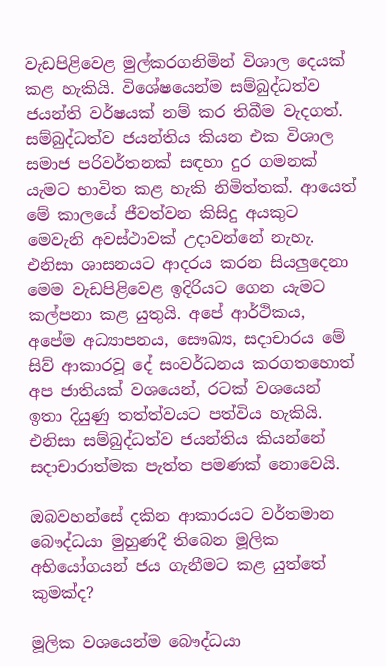වැඩපිළිවෙළ මුල්කරගනිමින් විශාල දෙයක්‌ කළ හැකියි. විශේෂයෙන්ම සම්බුද්ධත්ව ජයන්ති වර්ෂයක්‌ නම් කර තිබීම වැදගත්. සම්බුද්ධත්ව ජයන්තිය කියන එක විශාල සමාජ පරිවර්තනක්‌ සඳහා දුර ගමනක්‌ යැමට භාවිත කළ හැකි නිමිත්තක්‌. ආයෙත් මේ කාලයේ ජීවත්වන කිසිදු අයකුට මෙවැනි අවස්‌ථාවක්‌ උදාවන්නේ නැහැ. එනිසා ශාසනයට ආදරය කරන සියලුදෙනා මෙම වැඩපිළිවෙළ ඉදිරියට ගෙන යැමට කල්පනා කළ යුතුයි. අපේ ආර්ථිකය, අපේම අධ්‍යාපනය, සෞඛ්‍ය, සදාචාරය මේ සිව් ආකාරවූ දේ සංවර්ධනය කරගතහොත් අප ජාතියක්‌ වශයෙන්, රටක්‌ වශයෙන් ඉතා දියුණු තත්ත්වයට පත්විය හැකියි. එනිසා සම්බුද්ධත්ව ජයන්තිය කියන්නේ සදාචාරාත්මක පැත්ත පමණක්‌ නොවෙයි.

ඔබවහන්සේ දකින ආකාරයට වර්තමාන බෞද්ධයා මුහුණදී තිබෙන මූලික අභියෝගයන් ජය ගැනීමට කළ යුත්තේ කුමක්‌ද?

මූලික වශයෙන්ම බෞද්ධයා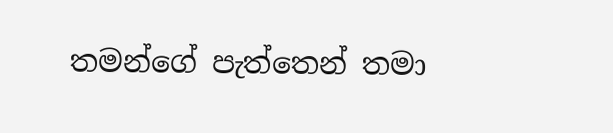තමන්ගේ පැත්තෙන් තමා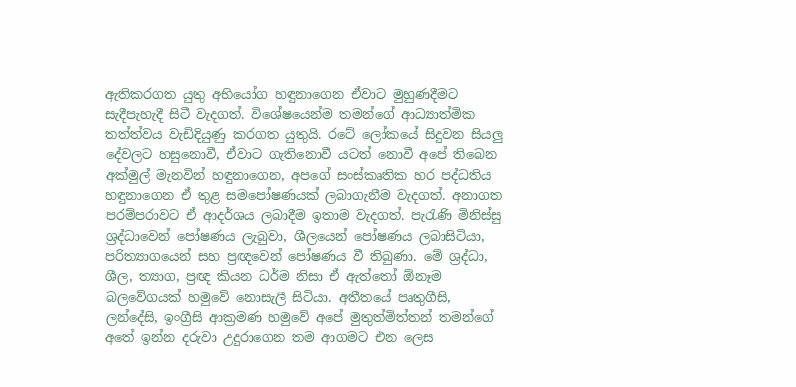ඇතිකරගත යුතු අභියෝග හඳුනාගෙන ඒවාට මුහුණදීමට සැදීපැහැදී සිටී වැදගත්. විශේෂයෙන්ම තමන්ගේ ආධ්‍යාත්මික තත්ත්වය වැඩිදියුණු කරගත යුතුයි. රටේ ලෝකයේ සිදුවන සියලු දේවලට හසුනොවී, ඒවාට ගැතිනොවී යටත් නොවී අපේ තිබෙන අක්‌මුල් මැනවින් හඳුනාගෙන, අපගේ සංස්‌කෘතික හර පද්ධතිය හඳුනාගෙන ඒ තුළ සමපෝෂණයක්‌ ලබාගැනීම වැදගත්. අනාගත පරම්පරාවට ඒ ආදර්ශය ලබාදීම ඉතාම වැදගත්. පැරැණි මිනිස්‌සු ශ්‍රද්ධාවෙන් පෝෂණය ලැබුවා, ශීලයෙන් පෝෂණය ලබාසිටියා, පරිත්‍යාගයෙන් සහ ප්‍රඥවෙන් පෝෂණය වී තිබුණා. මේ ශ්‍රද්ධා, ශීල, ත්‍යාග, ප්‍රඥ කියන ධර්ම නිසා ඒ ඇත්තෝ ඕනෑම බලවේගයක්‌ හමුවේ නොසැලී සිටියා. අතීතයේ පෘතුගීසි, ලන්දේසි, ඉංග්‍රීසි ආක්‍රමණ හමුවේ අපේ මුතුත්මිත්තන් තමන්ගේ අතේ ඉන්න දරුවා උදුරාගෙන තම ආගමට එන ලෙස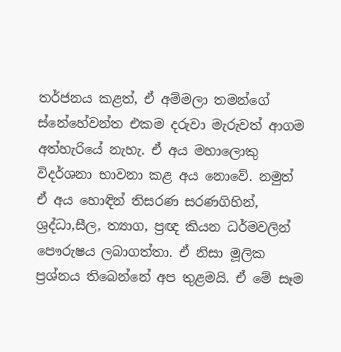තර්ජනය කළත්, ඒ අම්මලා තමන්ගේ ස්‌නේහේවන්ත එකම දරුවා මැරුවත් ආගම අත්හැරියේ නැහැ. ඒ අය මහාලොකු විදර්ශනා භාවනා කළ අය නොවේ. නමුත් ඒ අය හොඳින් තිසරණ සරණගිහින්, ශ්‍රද්ධා,සීල, ත්‍යාග, ප්‍රඥ කියන ධර්මවලින් පෞරුෂය ලබාගත්තා. ඒ නිසා මූලික ප්‍රශ්නය තිබෙන්නේ අප තුළමයි. ඒ මේ සෑම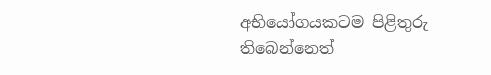අභියෝගයකටම පිළිතුරු තිබෙන්නෙත්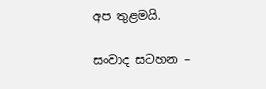අප තුළමයි.

සංවාද සටහන –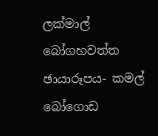ලක්‌මාල් බෝගහවත්ත
ඡායාරූපය- කමල් බෝගොඩ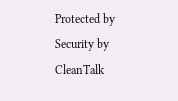Protected by Security by CleanTalk